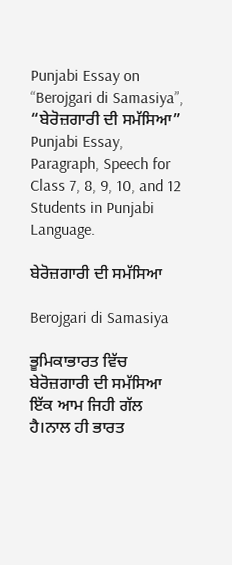Punjabi Essay on “Berojgari di Samasiya”, “ਬੇਰੋਜ਼ਗਾਰੀ ਦੀ ਸਮੱਸਿਆ” Punjabi Essay, Paragraph, Speech for Class 7, 8, 9, 10, and 12 Students in Punjabi Language.

ਬੇਰੋਜ਼ਗਾਰੀ ਦੀ ਸਮੱਸਿਆ

Berojgari di Samasiya

ਭੂਮਿਕਾਭਾਰਤ ਵਿੱਚ ਬੇਰੋਜ਼ਗਾਰੀ ਦੀ ਸਮੱਸਿਆ ਇੱਕ ਆਮ ਜਿਹੀ ਗੱਲ ਹੈ।ਨਾਲ ਹੀ ਭਾਰਤ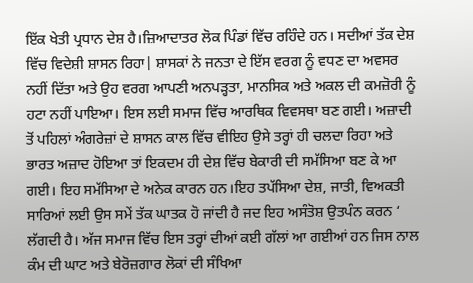ਇੱਕ ਖੇਤੀ ਪ੍ਰਧਾਨ ਦੇਸ਼ ਹੈ।ਜ਼ਿਆਦਾਤਰ ਲੋਕ ਪਿੰਡਾਂ ਵਿੱਚ ਰਹਿੰਦੇ ਹਨ। ਸਦੀਆਂ ਤੱਕ ਦੇਸ਼ ਵਿੱਚ ਵਿਦੇਸ਼ੀ ਸ਼ਾਸਨ ਰਿਹਾ| ਸ਼ਾਸਕਾਂ ਨੇ ਜਨਤਾ ਦੇ ਇੱਸ ਵਰਗ ਨੂੰ ਵਧਣ ਦਾ ਅਵਸਰ ਨਹੀਂ ਦਿੱਤਾ ਅਤੇ ਉਹ ਵਰਗ ਆਪਣੀ ਅਨਪੜ੍ਹਤਾ, ਮਾਨਸਿਕ ਅਤੇ ਅਕਲ ਦੀ ਕਮਜ਼ੋਰੀ ਨੂੰ ਹਟਾ ਨਹੀਂ ਪਾਇਆ। ਇਸ ਲਈ ਸਮਾਜ ਵਿੱਚ ਆਰਥਿਕ ਵਿਵਸਥਾ ਬਣ ਗਈ। ਅਜ਼ਾਦੀ ਤੋਂ ਪਹਿਲਾਂ ਅੰਗਰੇਜ਼ਾਂ ਦੇ ਸ਼ਾਸਨ ਕਾਲ ਵਿੱਚ ਵੀਇਹ ਉਸੇ ਤਰ੍ਹਾਂ ਹੀ ਚਲਦਾ ਰਿਹਾ ਅਤੇ ਭਾਰਤ ਅਜ਼ਾਦ ਹੋਇਆ ਤਾਂ ਇਕਦਮ ਹੀ ਦੇਸ਼ ਵਿੱਚ ਬੇਕਾਰੀ ਦੀ ਸਮੱਸਿਆ ਬਣ ਕੇ ਆ ਗਈ। ਇਹ ਸਮੱਸਿਆ ਦੇ ਅਨੇਕ ਕਾਰਨ ਹਨ।ਇਹ ਤਪੱਸਿਆ ਦੇਸ਼, ਜਾਤੀ, ਵਿਅਕਤੀ ਸਾਰਿਆਂ ਲਈ ਉਸ ਸਮੇਂ ਤੱਕ ਘਾਤਕ ਹੋ ਜਾਂਦੀ ਹੈ ਜਦ ਇਹ ਅਸੰਤੋਸ਼ ਉਤਪੰਨ ਕਰਨ ‘ ਲੱਗਦੀ ਹੈ। ਅੱਜ ਸਮਾਜ ਵਿੱਚ ਇਸ ਤਰ੍ਹਾਂ ਦੀਆਂ ਕਈ ਗੱਲਾਂ ਆ ਗਈਆਂ ਹਨ ਜਿਸ ਨਾਲ ਕੰਮ ਦੀ ਘਾਟ ਅਤੇ ਬੇਰੋਜ਼ਗਾਰ ਲੋਕਾਂ ਦੀ ਸੰਖਿਆ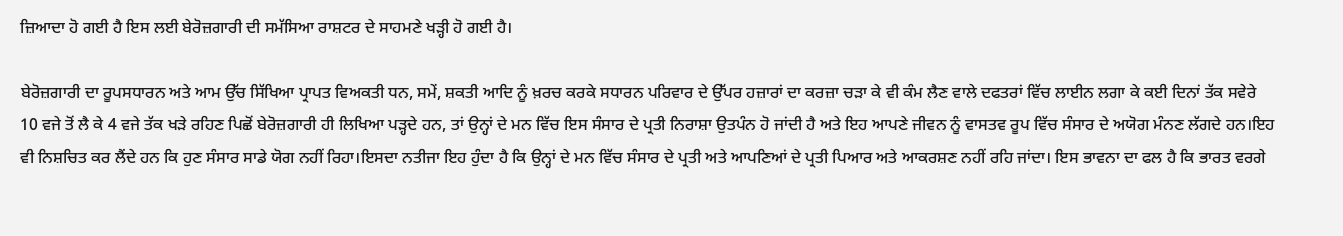ਜ਼ਿਆਦਾ ਹੋ ਗਈ ਹੈ ਇਸ ਲਈ ਬੇਰੋਜ਼ਗਾਰੀ ਦੀ ਸਮੱਸਿਆ ਰਾਸ਼ਟਰ ਦੇ ਸਾਹਮਣੇ ਖੜ੍ਹੀ ਹੋ ਗਈ ਹੈ।

ਬੇਰੋਜ਼ਗਾਰੀ ਦਾ ਰੂਪਸਧਾਰਨ ਅਤੇ ਆਮ ਉੱਚ ਸਿੱਖਿਆ ਪ੍ਰਾਪਤ ਵਿਅਕਤੀ ਧਨ, ਸਮੇਂ, ਸ਼ਕਤੀ ਆਦਿ ਨੂੰ ਖ਼ਰਚ ਕਰਕੇ ਸਧਾਰਨ ਪਰਿਵਾਰ ਦੇ ਉੱਪਰ ਹਜ਼ਾਰਾਂ ਦਾ ਕਰਜ਼ਾ ਚੜਾ ਕੇ ਵੀ ਕੰਮ ਲੈਣ ਵਾਲੇ ਦਫਤਰਾਂ ਵਿੱਚ ਲਾਈਨ ਲਗਾ ਕੇ ਕਈ ਦਿਨਾਂ ਤੱਕ ਸਵੇਰੇ 10 ਵਜੇ ਤੋਂ ਲੈ ਕੇ 4 ਵਜੇ ਤੱਕ ਖੜੇ ਰਹਿਣ ਪਿਛੋਂ ਬੇਰੋਜ਼ਗਾਰੀ ਹੀ ਲਿਖਿਆ ਪੜ੍ਹਦੇ ਹਨ, ਤਾਂ ਉਨ੍ਹਾਂ ਦੇ ਮਨ ਵਿੱਚ ਇਸ ਸੰਸਾਰ ਦੇ ਪ੍ਰਤੀ ਨਿਰਾਸ਼ਾ ਉਤਪੰਨ ਹੋ ਜਾਂਦੀ ਹੈ ਅਤੇ ਇਹ ਆਪਣੇ ਜੀਵਨ ਨੂੰ ਵਾਸਤਵ ਰੂਪ ਵਿੱਚ ਸੰਸਾਰ ਦੇ ਅਯੋਗ ਮੰਨਣ ਲੱਗਦੇ ਹਨ।ਇਹ ਵੀ ਨਿਸ਼ਚਿਤ ਕਰ ਲੈਂਦੇ ਹਨ ਕਿ ਹੁਣ ਸੰਸਾਰ ਸਾਡੇ ਯੋਗ ਨਹੀਂ ਰਿਹਾ।ਇਸਦਾ ਨਤੀਜਾ ਇਹ ਹੁੰਦਾ ਹੈ ਕਿ ਉਨ੍ਹਾਂ ਦੇ ਮਨ ਵਿੱਚ ਸੰਸਾਰ ਦੇ ਪ੍ਰਤੀ ਅਤੇ ਆਪਣਿਆਂ ਦੇ ਪ੍ਰਤੀ ਪਿਆਰ ਅਤੇ ਆਕਰਸ਼ਣ ਨਹੀਂ ਰਹਿ ਜਾਂਦਾ। ਇਸ ਭਾਵਨਾ ਦਾ ਫਲ ਹੈ ਕਿ ਭਾਰਤ ਵਰਗੇ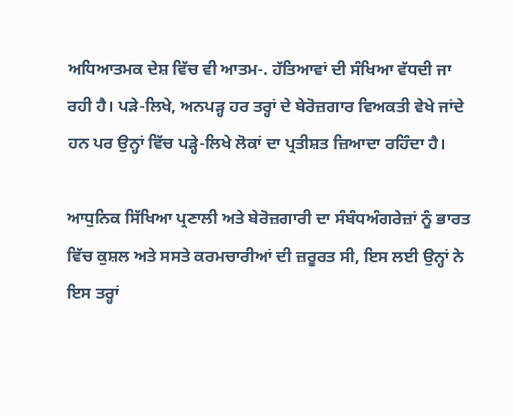ਅਧਿਆਤਮਕ ਦੇਸ਼ ਵਿੱਚ ਵੀ ਆਤਮ-. ਹੱਤਿਆਵਾਂ ਦੀ ਸੰਖਿਆ ਵੱਧਦੀ ਜਾ ਰਹੀ ਹੈ। ਪੜੇ-ਲਿਖੇ, ਅਨਪੜ੍ਹ ਹਰ ਤਰ੍ਹਾਂ ਦੇ ਬੇਰੋਜ਼ਗਾਰ ਵਿਅਕਤੀ ਵੇਖੇ ਜਾਂਦੇ ਹਨ ਪਰ ਉਨ੍ਹਾਂ ਵਿੱਚ ਪੜ੍ਹੇ-ਲਿਖੇ ਲੋਕਾਂ ਦਾ ਪ੍ਰਤੀਸ਼ਤ ਜ਼ਿਆਦਾ ਰਹਿੰਦਾ ਹੈ।

ਆਧੁਨਿਕ ਸਿੱਖਿਆ ਪ੍ਰਣਾਲੀ ਅਤੇ ਬੇਰੋਜ਼ਗਾਰੀ ਦਾ ਸੰਬੰਧਅੰਗਰੇਜ਼ਾਂ ਨੂੰ ਭਾਰਤ ਵਿੱਚ ਕੁਸ਼ਲ ਅਤੇ ਸਸਤੇ ਕਰਮਚਾਰੀਆਂ ਦੀ ਜ਼ਰੂਰਤ ਸੀ, ਇਸ ਲਈ ਉਨ੍ਹਾਂ ਨੇ ਇਸ ਤਰ੍ਹਾਂ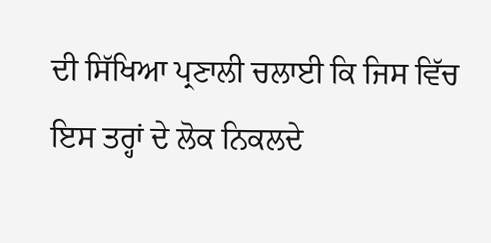ਦੀ ਸਿੱਖਿਆ ਪ੍ਰਣਾਲੀ ਚਲਾਈ ਕਿ ਜਿਸ ਵਿੱਚ ਇਸ ਤਰ੍ਹਾਂ ਦੇ ਲੋਕ ਨਿਕਲਦੇ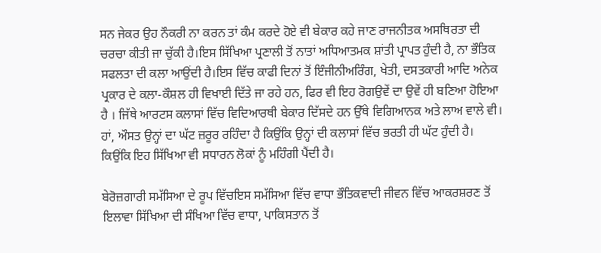ਸਨ ਜੇਕਰ ਉਹ ਨੌਕਰੀ ਨਾ ਕਰਨ ਤਾਂ ਕੰਮ ਕਰਦੇ ਹੋਏ ਵੀ ਬੇਕਾਰ ਕਹੇ ਜਾਣ ਰਾਜਨੀਤਕ ਅਸਥਿਰਤਾ ਦੀ ਚਰਚਾ ਕੀਤੀ ਜਾ ਚੁੱਕੀ ਹੈ।ਇਸ ਸਿੱਖਿਆ ਪ੍ਰਣਾਲੀ ਤੋਂ ਨਾਤਾਂ ਅਧਿਆਤਮਕ ਸ਼ਾਂਤੀ ਪ੍ਰਾਪਤ ਹੁੰਦੀ ਹੈ, ਨਾ ਭੌਤਿਕ ਸਫਲਤਾ ਦੀ ਕਲਾ ਆਉਂਦੀ ਹੈ।ਇਸ ਵਿੱਚ ਕਾਫੀ ਦਿਨਾਂ ਤੋਂ ਇੰਜੀਨੀਅਰਿੰਗ, ਖੇਤੀ, ਦਸਤਕਾਰੀ ਆਦਿ ਅਨੇਕ ਪ੍ਰਕਾਰ ਦੇ ਕਲਾ-ਕੌਸ਼ਲ ਹੀ ਵਿਖਾਈ ਦਿੱਤੇ ਜਾ ਰਹੇ ਹਨ, ਫਿਰ ਵੀ ਇਹ ਰੋਗਉਵੇਂ ਦਾ ਉਵੇਂ ਹੀ ਬਣਿਆ ਹੋਇਆ ਹੈ । ਜਿੱਥੇ ਆਰਟਸ ਕਲਾਸਾਂ ਵਿੱਚ ਵਿਦਿਆਰਥੀ ਬੇਕਾਰ ਦਿੱਸਦੇ ਹਨ ਉੱਥੇ ਵਿਗਿਆਨਕ ਅਤੇ ਲਾਅ ਵਾਲੇ ਵੀ। ਹਾਂ, ਔਸਤ ਉਨ੍ਹਾਂ ਦਾ ਘੱਟ ਜ਼ਰੂਰ ਰਹਿੰਦਾ ਹੈ ਕਿਉਂਕਿ ਉਨ੍ਹਾਂ ਦੀ ਕਲਾਸਾਂ ਵਿੱਚ ਭਰਤੀ ਹੀ ਘੱਟ ਹੁੰਦੀ ਹੈ। ਕਿਉਂਕਿ ਇਹ ਸਿੱਖਿਆ ਵੀ ਸਧਾਰਨ ਲੋਕਾਂ ਨੂੰ ਮਹਿੰਗੀ ਪੈਂਦੀ ਹੈ।

ਬੇਰੋਜ਼ਗਾਰੀ ਸਮੱਸਿਆ ਦੇ ਰੂਪ ਵਿੱਚਇਸ ਸਮੱਸਿਆ ਵਿੱਚ ਵਾਧਾ ਭੌਤਿਕਵਾਦੀ ਜੀਵਨ ਵਿੱਚ ਆਕਰਸ਼ਰਣ ਤੋਂ ਇਲਾਵਾ ਸਿੱਖਿਆ ਦੀ ਸੰਖਿਆ ਵਿੱਚ ਵਾਧਾ, ਪਾਕਿਸਤਾਨ ਤੋਂ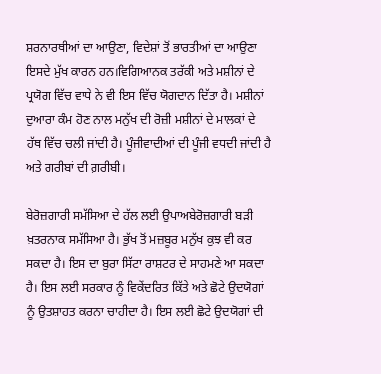ਸ਼ਰਨਾਰਥੀਆਂ ਦਾ ਆਉਣਾ, ਵਿਦੇਸ਼ਾਂ ਤੋਂ ਭਾਰਤੀਆਂ ਦਾ ਆਉਣਾ ਇਸਦੇ ਮੁੱਖ ਕਾਰਨ ਹਨ।ਵਿਗਿਆਨਕ ਤਰੱਕੀ ਅਤੇ ਮਸ਼ੀਨਾਂ ਦੇ ਪ੍ਰਯੋਗ ਵਿੱਚ ਵਾਧੇ ਨੇ ਵੀ ਇਸ ਵਿੱਚ ਯੋਗਦਾਨ ਦਿੱਤਾ ਹੈ। ਮਸ਼ੀਨਾਂ ਦੁਆਰਾ ਕੰਮ ਹੋਣ ਨਾਲ ਮਨੁੱਖ ਦੀ ਰੋਜ਼ੀ ਮਸ਼ੀਨਾਂ ਦੇ ਮਾਲਕਾਂ ਦੇ ਹੱਥ ਵਿੱਚ ਚਲੀ ਜਾਂਦੀ ਹੈ। ਪੂੰਜੀਵਾਦੀਆਂ ਦੀ ਪੂੰਜੀ ਵਧਦੀ ਜਾਂਦੀ ਹੈ ਅਤੇ ਗਰੀਬਾਂ ਦੀ ਗ਼ਰੀਬੀ।

ਬੇਰੋਜ਼ਗਾਰੀ ਸਮੱਸਿਆ ਦੇ ਹੱਲ ਲਈ ਉਪਾਅਬੇਰੋਜ਼ਗਾਰੀ ਬੜੀ ਖ਼ਤਰਨਾਕ ਸਮੱਸਿਆ ਹੈ। ਭੁੱਖ ਤੋਂ ਮਜ਼ਬੂਰ ਮਨੁੱਖ ਕੁਝ ਵੀ ਕਰ ਸਕਦਾ ਹੈ। ਇਸ ਦਾ ਬੁਰਾ ਸਿੱਟਾ ਰਾਸ਼ਟਰ ਦੇ ਸਾਹਮਣੇ ਆ ਸਕਦਾ ਹੈ। ਇਸ ਲਈ ਸਰਕਾਰ ਨੂੰ ਵਿਕੇਂਦਰਿਤ ਕਿੱਤੇ ਅਤੇ ਛੋਟੇ ਉਦਯੋਗਾਂ ਨੂੰ ਉਤਸ਼ਾਹਤ ਕਰਨਾ ਚਾਹੀਦਾ ਹੈ। ਇਸ ਲਈ ਛੋਟੇ ਉਦਯੋਗਾਂ ਦੀ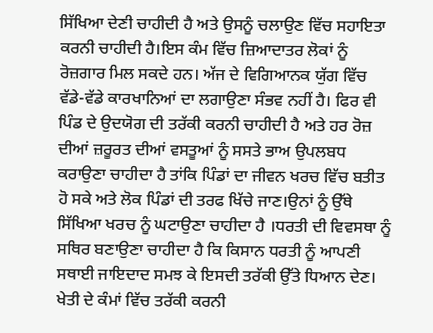ਸਿੱਖਿਆ ਦੇਣੀ ਚਾਹੀਦੀ ਹੈ ਅਤੇ ਉਸਨੂੰ ਚਲਾਉਣ ਵਿੱਚ ਸਹਾਇਤਾ ਕਰਨੀ ਚਾਹੀਦੀ ਹੈ।ਇਸ ਕੰਮ ਵਿੱਚ ਜ਼ਿਆਦਾਤਰ ਲੋਕਾਂ ਨੂੰ ਰੋਜ਼ਗਾਰ ਮਿਲ ਸਕਦੇ ਹਨ। ਅੱਜ ਦੇ ਵਿਗਿਆਨਕ ਯੁੱਗ ਵਿੱਚ ਵੱਡੇ-ਵੱਡੇ ਕਾਰਖਾਨਿਆਂ ਦਾ ਲਗਾਉਣਾ ਸੰਭਵ ਨਹੀਂ ਹੈ। ਫਿਰ ਵੀ ਪਿੰਡ ਦੇ ਉਦਯੋਗ ਦੀ ਤਰੱਕੀ ਕਰਨੀ ਚਾਹੀਦੀ ਹੈ ਅਤੇ ਹਰ ਰੋਜ਼ ਦੀਆਂ ਜ਼ਰੂਰਤ ਦੀਆਂ ਵਸਤੂਆਂ ਨੂੰ ਸਸਤੇ ਭਾਅ ਉਪਲਬਧ ਕਰਾਉਣਾ ਚਾਹੀਦਾ ਹੈ ਤਾਂਕਿ ਪਿੰਡਾਂ ਦਾ ਜੀਵਨ ਖਰਚ ਵਿੱਚ ਬਤੀਤ ਹੋ ਸਕੇ ਅਤੇ ਲੋਕ ਪਿੰਡਾਂ ਦੀ ਤਰਫ ਖਿੱਚੇ ਜਾਣ।ਉਨਾਂ ਨੂੰ ਉੱਥੇ ਸਿੱਖਿਆ ਖਰਚ ਨੂੰ ਘਟਾਉਣਾ ਚਾਹੀਦਾ ਹੈ ।ਧਰਤੀ ਦੀ ਵਿਵਸਥਾ ਨੂੰ ਸਥਿਰ ਬਣਾਉਣਾ ਚਾਹੀਦਾ ਹੈ ਕਿ ਕਿਸਾਨ ਧਰਤੀ ਨੂੰ ਆਪਣੀ ਸਥਾਈ ਜਾਇਦਾਦ ਸਮਝ ਕੇ ਇਸਦੀ ਤਰੱਕੀ ਉੱਤੇ ਧਿਆਨ ਦੇਣ। ਖੇਤੀ ਦੇ ਕੰਮਾਂ ਵਿੱਚ ਤਰੱਕੀ ਕਰਨੀ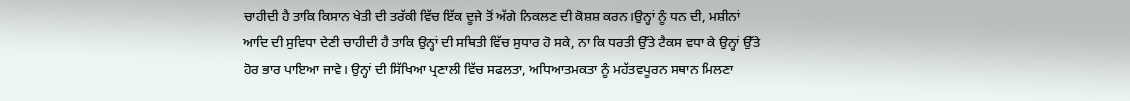ਚਾਹੀਦੀ ਹੈ ਤਾਕਿ ਕਿਸਾਨ ਖੇਤੀ ਦੀ ਤਰੱਕੀ ਵਿੱਚ ਇੱਕ ਦੂਜੇ ਤੋਂ ਅੱਗੇ ਨਿਕਲਣ ਦੀ ਕੋਸ਼ਸ਼ ਕਰਨ।ਉਨ੍ਹਾਂ ਨੂੰ ਧਨ ਦੀ, ਮਸ਼ੀਨਾਂ ਆਦਿ ਦੀ ਸੁਵਿਧਾ ਦੇਣੀ ਚਾਹੀਦੀ ਹੈ ਤਾਕਿ ਉਨ੍ਹਾਂ ਦੀ ਸਥਿਤੀ ਵਿੱਚ ਸੁਧਾਰ ਹੋ ਸਕੇ, ਨਾ ਕਿ ਧਰਤੀ ਉੱਤੇ ਟੈਕਸ ਵਧਾ ਕੇ ਉਨ੍ਹਾਂ ਉੱਤੇ ਹੋਰ ਭਾਰ ਪਾਇਆ ਜਾਵੇ। ਉਨ੍ਹਾਂ ਦੀ ਸਿੱਖਿਆ ਪ੍ਰਣਾਲੀ ਵਿੱਚ ਸਫਲਤਾ, ਅਧਿਆਤਮਕਤਾ ਨੂੰ ਮਹੱਤਵਪੂਰਨ ਸਥਾਨ ਮਿਲਣਾ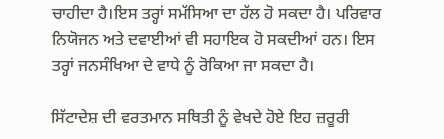ਚਾਹੀਦਾ ਹੈ।ਇਸ ਤਰ੍ਹਾਂ ਸਮੱਸਿਆ ਦਾ ਹੱਲ ਹੋ ਸਕਦਾ ਹੈ। ਪਰਿਵਾਰ ਨਿਯੋਜਨ ਅਤੇ ਦਵਾਈਆਂ ਵੀ ਸਹਾਇਕ ਹੋ ਸਕਦੀਆਂ ਹਨ। ਇਸ ਤਰ੍ਹਾਂ ਜਨਸੰਖਿਆ ਦੇ ਵਾਧੇ ਨੂੰ ਰੋਕਿਆ ਜਾ ਸਕਦਾ ਹੈ।

ਸਿੱਟਾਦੇਸ਼ ਦੀ ਵਰਤਮਾਨ ਸਥਿਤੀ ਨੂੰ ਵੇਖਦੇ ਹੋਏ ਇਹ ਜ਼ਰੂਰੀ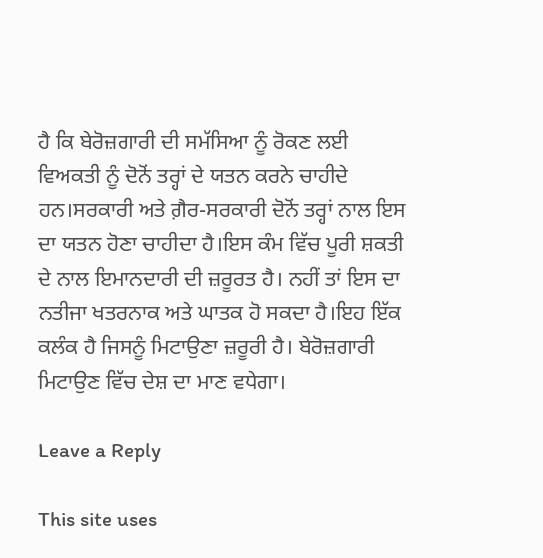ਹੈ ਕਿ ਬੇਰੋਜ਼ਗਾਰੀ ਦੀ ਸਮੱਸਿਆ ਨੂੰ ਰੋਕਣ ਲਈ ਵਿਅਕਤੀ ਨੂੰ ਦੋਨੋਂ ਤਰ੍ਹਾਂ ਦੇ ਯਤਨ ਕਰਨੇ ਚਾਹੀਦੇ ਹਨ।ਸਰਕਾਰੀ ਅਤੇ ਗ਼ੈਰ-ਸਰਕਾਰੀ ਦੋਨੋਂ ਤਰ੍ਹਾਂ ਨਾਲ ਇਸ ਦਾ ਯਤਨ ਹੋਣਾ ਚਾਹੀਦਾ ਹੈ।ਇਸ ਕੰਮ ਵਿੱਚ ਪੂਰੀ ਸ਼ਕਤੀ ਦੇ ਨਾਲ ਇਮਾਨਦਾਰੀ ਦੀ ਜ਼ਰੂਰਤ ਹੈ। ਨਹੀਂ ਤਾਂ ਇਸ ਦਾ ਨਤੀਜਾ ਖਤਰਨਾਕ ਅਤੇ ਘਾਤਕ ਹੋ ਸਕਦਾ ਹੈ।ਇਹ ਇੱਕ ਕਲੰਕ ਹੈ ਜਿਸਨੂੰ ਮਿਟਾਉਣਾ ਜ਼ਰੂਰੀ ਹੈ। ਬੇਰੋਜ਼ਗਾਰੀ ਮਿਟਾਉਣ ਵਿੱਚ ਦੇਸ਼ ਦਾ ਮਾਣ ਵਧੇਗਾ।

Leave a Reply

This site uses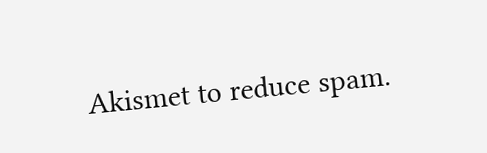Akismet to reduce spam.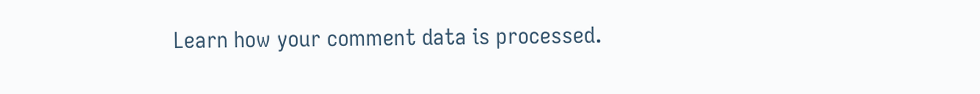Learn how your comment data is processed.